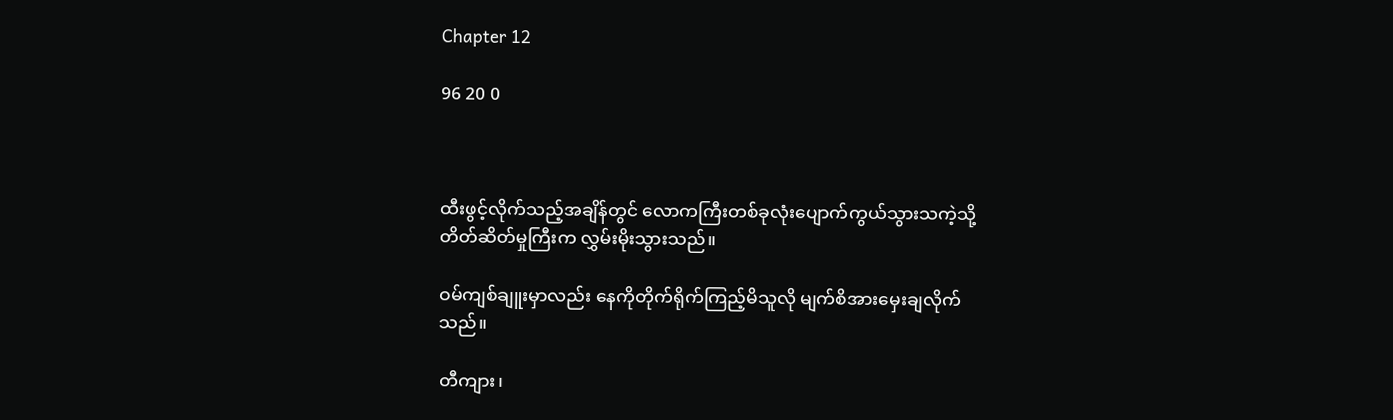Chapter 12

96 20 0



ထီးဖွင့်လိုက်သည့်အချိန်တွင် လောကကြီးတစ်ခုလုံးပျောက်ကွယ်သွားသကဲ့သို့ တိတ်ဆိတ်မှုကြီးက လွှမ်းမိုးသွားသည်။

ဝမ်ကျစ်ချူးမှာလည်း နေကိုတိုက်ရိုက်ကြည့်မိသူလို မျက်စိအားမှေးချလိုက်သည်။

တီကျား၊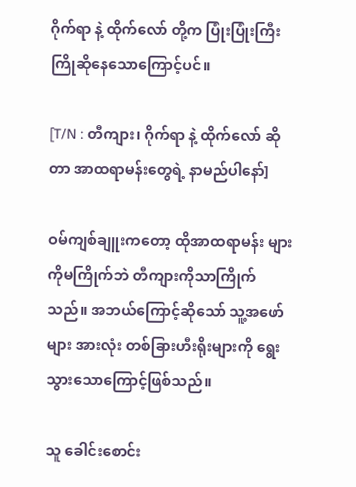ဂိုက်ရာ နဲ့ ထိုက်လော် တို့က ပြုံးပြုံးကြီး ကြိုဆိုနေသောကြောင့်ပင်။

[T/N : တီကျား၊ ဂိုက်ရာ နဲ့ ထိုက်လော် ဆိုတာ အာထရာမန်းတွေရဲ့ နာမည်ပါနော်]

ဝမ်ကျစ်ချူးကတော့ ထိုအာထရာမန်း များကိုမကြိုက်ဘဲ တီကျားကိုသာကြိုက်သည်။ အဘယ်ကြောင့်ဆိုသော် သူ့အဖော်များ အားလုံး တစ်ခြားဟီးရိုးများကို ရွေးသွားသောကြောင့်ဖြစ်သည်။

သူ ခေါင်းစောင်း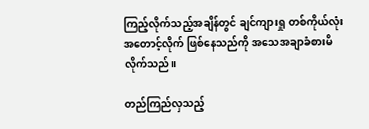ကြည့်လိုက်သည့်အချိန်တွင် ချင်ကျားရှု တစ်ကိုယ်လုံးအတောင့်လိုက် ဖြစ်နေသည်ကို အသေအချာခံစားမိလိုက်သည်။

တည်ကြည်လှသည့်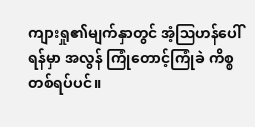ကျားရှု၏မျက်နှာတွင် အံ့ဩဟန်ပေါ်ရန်မှာ အလွန်‌ ကြုံတောင့်ကြုံခဲ ကိစ္စတစ်ရပ်ပင်။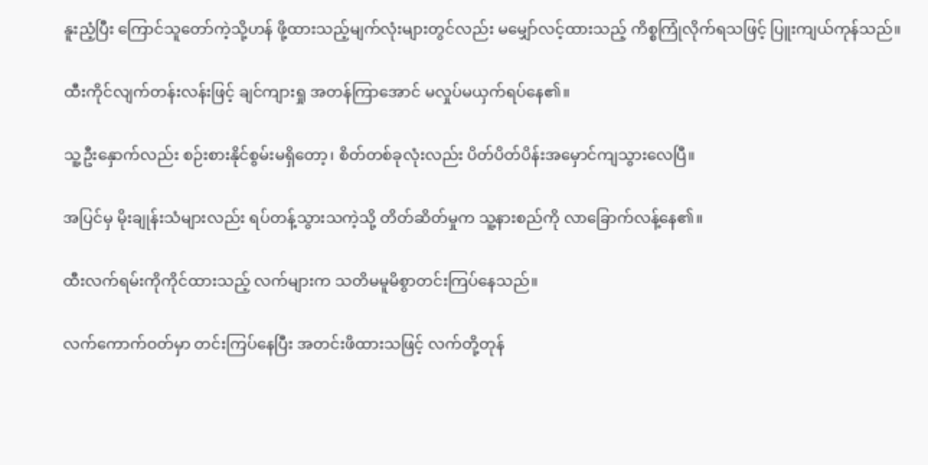နူးညံ့ပြီး ကြောင်သူတော်ကဲ့သို့ဟန် ဖို့ထားသည့်မျက်လုံးများတွင်လည်း မမျှော်လင့်ထားသည့် ကိစ္စကြုံလိုက်ရသဖြင့် ပြူးကျယ်ကုန်သည်။

ထီးကိုင်လျက်တန်းလန်းဖြင့် ချင်ကျားရှု အတန်ကြာအောင် မလှုပ်မယှက်ရပ်နေ၏။

သူ့ဦးနှောက်လည်း စဉ်းစားနိုင်စွမ်းမရှိတော့၊ စိတ်တစ်ခုလုံးလည်း ပိတ်ပိတ်ပိန်းအမှောင်ကျသွားလေပြီ။

အပြင်မှ မိုးချုန်းသံများလည်း ရပ်တန့်သွားသကဲ့သို့ တိတ်ဆိတ်မှုက သူ့နားစည်ကို လာခြောက်လန့်နေ၏။

ထီးလက်ရမ်းကိုကိုင်ထားသည့် လက်များက သတိမမူမိစွာတင်းကြပ်နေသည်။

လက်ကောက်ဝတ်မှာ တင်းကြပ်နေပြီး အတင်းဖိထားသဖြင့် လက်တို့တုန်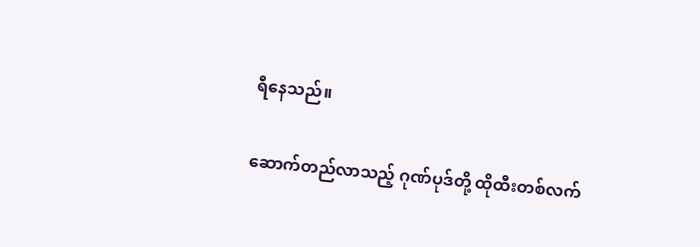ရီနေသည်။

ဆောက်တည်လာသည့် ဂုဏ်ပုဒ်တို့ ထိုထီးတစ်လက်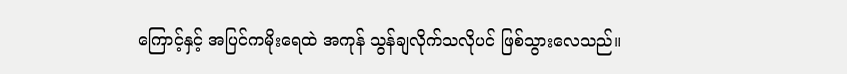ကြောင့်နှင့် အပြင်ကမိုးရေထဲ အကုန် သွန်ချလိုက်သလိုပင် ဖြစ်သွားလေသည်။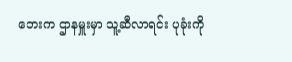ဘေးက ဌာနမှူးမှာ သူ့ဆီလာရင်း ပုခုံးကို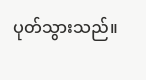ပုတ်သွားသည်။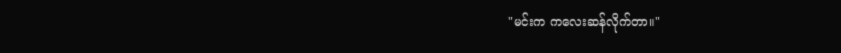"မင်းက ကလေးဆန်လိုက်တာ။"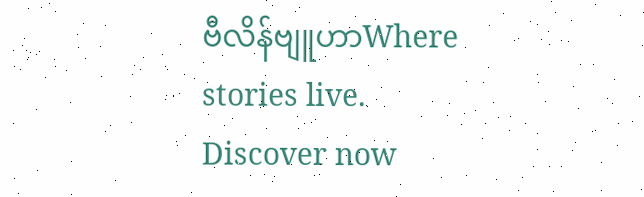ဗီလိန်ဗျူဟာWhere stories live. Discover now